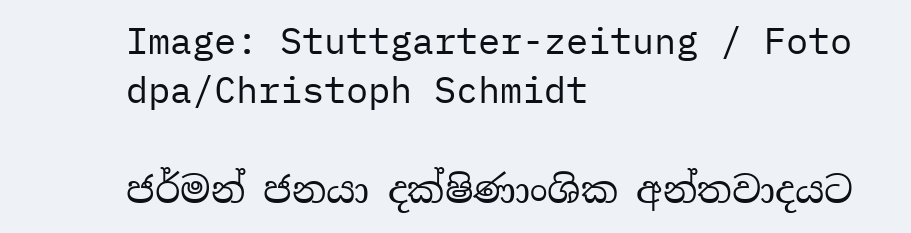Image: Stuttgarter-zeitung / Foto dpa/Christoph Schmidt

ජර්මන් ජනයා දක්ෂිණාංශික අන්තවාදයට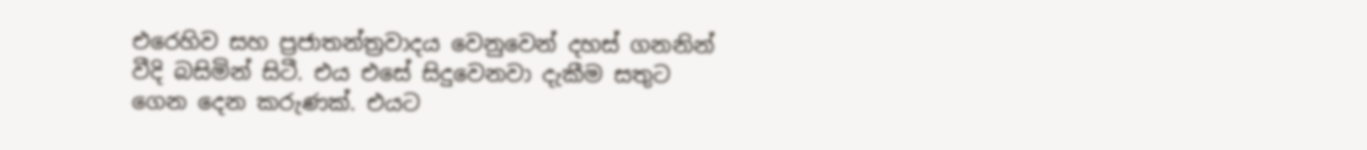එරෙහිව සහ ප්‍රජාතන්ත්‍රවාදය වෙනුවෙන් දහස් ගනනින් වීදි බසිමින් සිටී. එය එසේ සිදුවෙනවා දැකීම සතුට ගෙන දෙන කරුණක්. එයට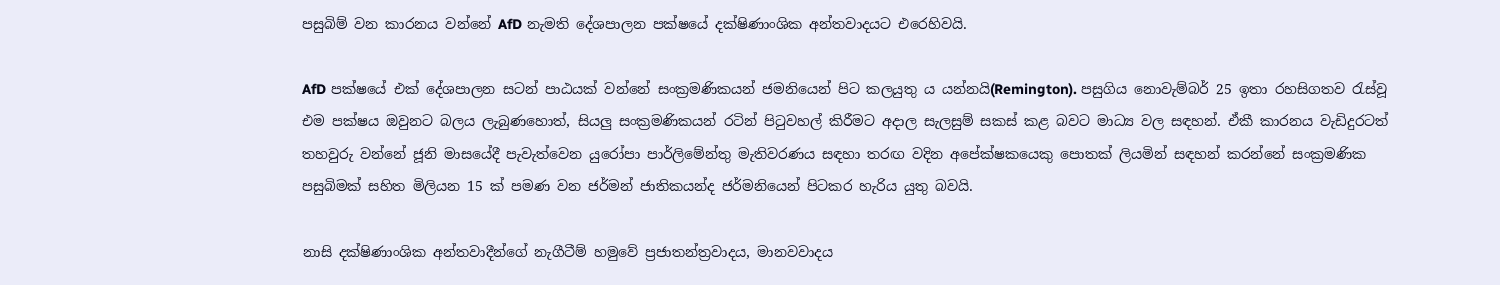පසුබිම් වන කාරනය වන්නේ AfD නැමති දේශපාලන පක්ෂයේ දක්ෂිණාංශික අන්තවාදයට එරෙහිවයි.

AfD පක්ෂයේ එක් දේශපාලන සටන් පාඨයක් වන්නේ සංක්‍රමණිකයන් ජමනියෙන් පිට කලයුතු ය යන්නයි(Remington). පසුගිය නොවැම්බර් 25 ඉතා රහසිගතව රැස්වූ එම පක්ෂය ඔවුනට බලය ලැබුණහොත්, සියලු සංක්‍රමණිකයන් රටින් පිටුවහල් කිරීමට අදාල සැලසුම් සකස් කළ බවට මාධ්‍ය වල සඳහන්. ඒකී කාරනය වැඩිදුරටත් තහවුරු වන්නේ ජූනි මාසයේදී පැවැත්වෙන යුරෝපා පාර්ලිමේන්තු මැතිවරණය සඳහා තරඟ වදින අපේක්ෂකයෙකු පොතක් ලියමින් සඳහන් කරන්නේ සංක්‍රමණික පසුබිමක් සහිත මිලියන 15 ක් පමණ වන ජර්මන් ජාතිකයන්ද ජර්මනියෙන් පිටකර හැරිය යුතු බවයි.

නාසි දක්ෂිණාංශික අන්තවාදීන්ගේ නැගීටීම් හමුවේ ප්‍රජාතන්ත්‍රවාදය, මානවවාදය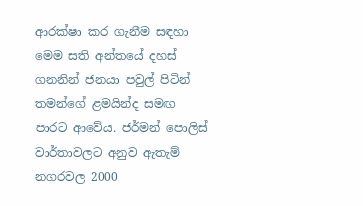ආරක්ෂා කර ගැනීම සඳහා මෙම සති අන්තයේ දහස් ගනනින් ජනයා පවුල් පිටින් තමන්ගේ ළමයින්ද සමඟ පාරට ආවේය. ජර්මන් පොලිස් වාර්තාවලට අනුව ඇතැම් නගරවල 2000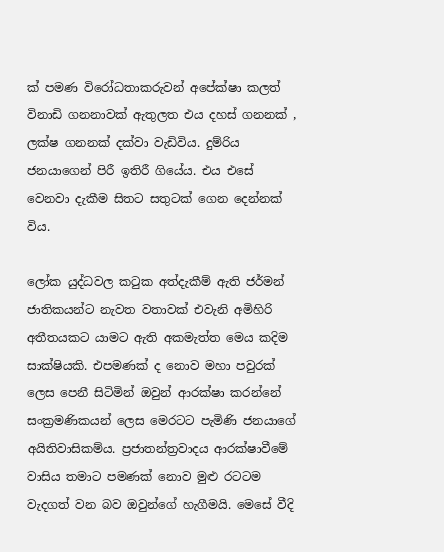ක් පමණ විරෝධතාකරුවන් අපේක්ෂා කලත් විනාඩි ගනනාවක් ඇතුලත එය දහස් ගනනක් , ලක්ෂ ගනනක් දක්වා වැඩිවිය. දුම්රිය ජනයාගෙන් පිරී ඉතිරී ගියේය. එය එසේ වෙනවා දැකීම සිතට සතුටක් ගෙන දෙන්නක් විය.

ලෝක යුද්ධවල කටුක අත්දැකීම් ඇති ජර්මන් ජාතිකයන්ට නැවත වතාවක් එවැනි අමිහිරි අතීතයකට යාමට ඇති අකමැත්ත මෙය කදිම සාක්ෂියකි. එපමණක් ද නොව මහා පවුරක් ලෙස පෙනී සිටිමින් ඔවුන් ආරක්ෂා කරන්නේ සංක්‍රමණිකයන් ලෙස මෙරටට පැමිණි ජනයාගේ අයිතිවාසිකම්ය. ප්‍රජාතන්ත්‍රවාදය ආරක්ෂාවීමේ වාසිය තමාට පමණක් නොව මුළු රටටම වැදගත් වන බව ඔවුන්ගේ හැගීමයි. මෙසේ වීදි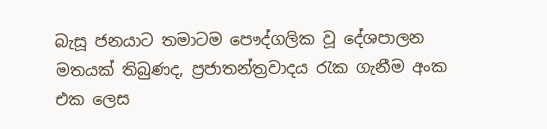බැසූ ජනයාට තමාටම පෞද්ගලික වූ දේශපාලන මතයක් තිබුණද, ප්‍රජාතන්ත්‍රවාදය රැක ගැනීම අංක එක ලෙස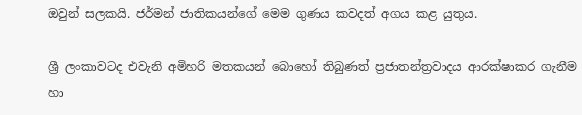ඔවුන් සලකයි. ජර්මන් ජාතිකයන්ගේ මෙම ගුණය කවදත් අගය කළ යුතුය.

ශ්‍රී ලංකාවටද එවැනි අමිහරි මතකයන් බොහෝ තිබුණත් ප්‍රජාතන්ත්‍රවාදය ආරක්ෂාකර ගැනීම හා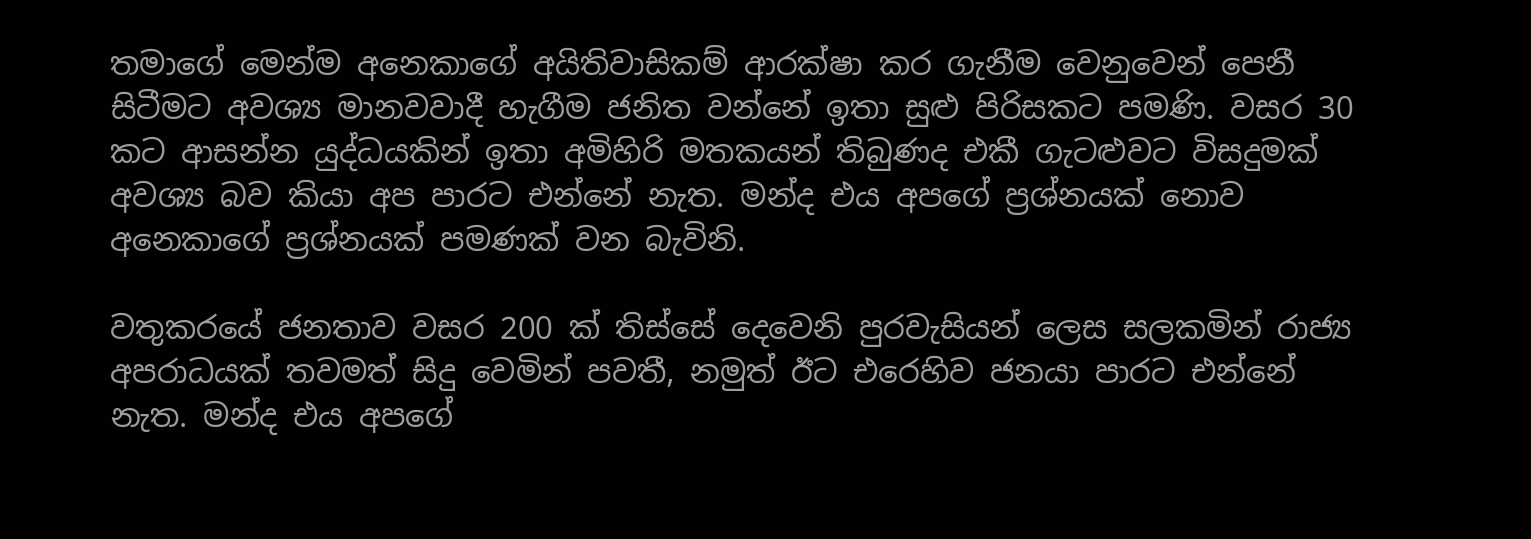තමාගේ මෙන්ම අනෙකාගේ අයිතිවාසිකම් ආරක්ෂා කර ගැනීම වෙනුවෙන් පෙනී සිටීමට අවශ්‍ය මානවවාදී හැගීම ජනිත වන්නේ ඉතා සුළු පිරිසකට පමණි. වසර 30 කට ආසන්න යුද්ධයකින් ඉතා අමිහිරි මතකයන් තිබුණද එකී ගැටළුවට විසදුමක් අවශ්‍ය බව කියා අප පාරට එන්නේ නැත. මන්ද එය අපගේ ප්‍රශ්නයක් නොව අනෙකාගේ ප්‍රශ්නයක් පමණක් වන බැවිනි.

වතුකරයේ ජනතාව වසර 200 ක් තිස්සේ දෙවෙනි පුරවැසියන් ලෙස සලකමින් රාජ්‍ය අපරාධයක් තවමත් සිදු වෙමින් පවතී, නමුත් ඊට එරෙහිව ජනයා පාරට එන්නේ නැත. මන්ද එය අපගේ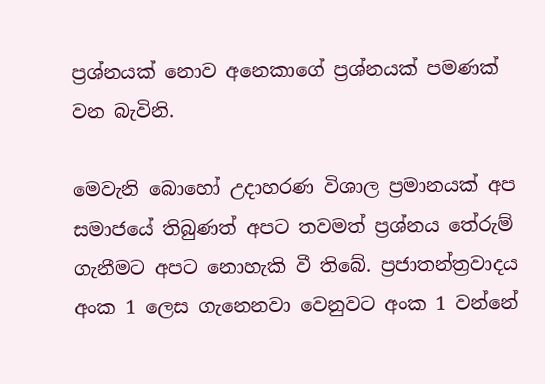ප්‍රශ්නයක් නොව අනෙකාගේ ප්‍රශ්නයක් පමණක් වන බැවිනි.

මෙවැනි බොහෝ උදාහරණ විශාල ප්‍රමානයක් අප සමාජයේ තිබුණත් අපට තවමත් ප්‍රශ්නය තේරුම් ගැනීමට අපට නොහැකි වී තිබේ. ප්‍රජාතන්ත්‍රවාදය අංක 1 ලෙස ගැනෙනවා වෙනුවට අංක 1 වන්නේ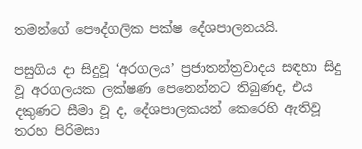තමන්ගේ පෞද්ගලික පක්ෂ දේශපාලනයයි.

පසුගිය දා සිදුවූ ‘අරගලය’ ප්‍රජාතන්ත්‍රවාදය සඳහා සිදු වූ අරගලයක ලක්ෂණ පෙනෙන්නට තිබුණද, එය දකුණට සීමා වූ ද, දේශපාලකයන් කෙරෙහි ඇතිවූ තරහ පිරිමසා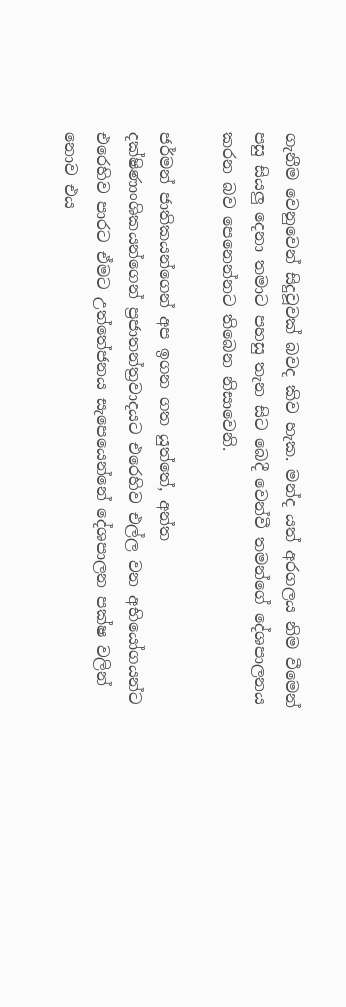ගැනීම වෙනුවෙන් සිදුවූවක් බවද කිව හැක. මන්ද යත් අරගලය නිම වීමෙන් පසු සියලු දෙනා තමාට පහසු තැන සිට බෙදී වෙන්වී තමන්ගේ දේශපාලනය කරන බව පෙනෙන්නට තිබෙන නිසාවෙනි.

ජර්මන් ජාතිකයන්ගෙන් අප ඉගන ගත යුත්තේ, අන්ත දක්ෂිණාංශිකයන්ගෙන් ප්‍රජාතන්ත්‍රවාදයට එරෙහිව එල්ල වන අභියෝගයන්ට එරෙහිව පාරට ඒමට උත්තේජනය සැපෙයෙන්නේ දේශපාලන පක්ෂ වලින් නොව එය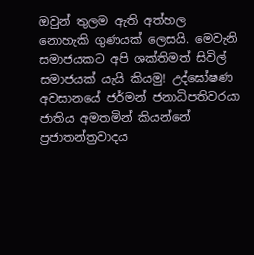ඔවුන් තුලම ඇති අත්හල නොහැකි ගුණයක් ලෙසයි. මෙවැනි සමාජයකට අපි ශක්තිමත් සිවිල් සමාජයක් යැයි කියමු! උද්ඝෝෂණ අවසානයේ ජර්මන් ජනාධිපතිවරයා ජාතිය අමතමින් කියන්නේ ප්‍රජාතන්ත්‍රවාදය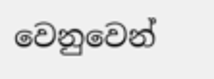වෙනුවෙන්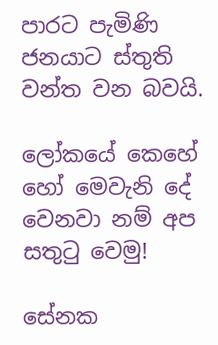පාරට පැමිණි ජනයාට ස්තුති වන්ත වන බවයි.

ලෝකයේ කෙහේ හෝ මෙවැනි දේ වෙනවා නම් අප සතුටු වෙමු!

සේනක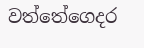වත්තේගෙදර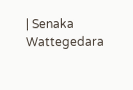| Senaka Wattegedara